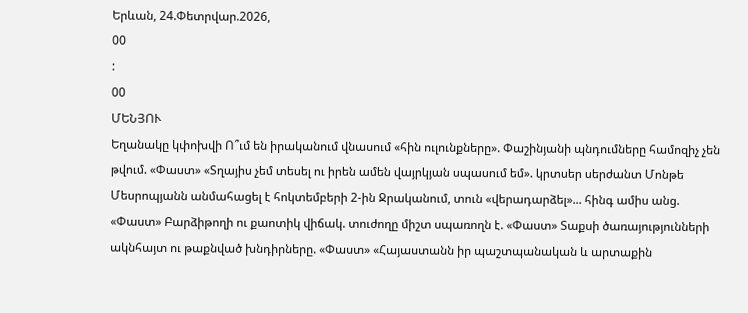Երևան, 24.Փետրվար.2026,
00
:
00
ՄԵՆՅՈՒ
Եղանակը կփոխվի Ո՞ւմ են իրականում վնասում «հին ուլունքները». Փաշինյանի պնդումները համոզիչ չեն թվում. «Փաստ» «Տղայիս չեմ տեսել ու իրեն ամեն վայրկյան սպասում եմ». կրտսեր սերժանտ Մոնթե Մեսրոպյանն անմահացել է հոկտեմբերի 2-ին Ջրականում, տուն «վերադարձել»... հինգ ամիս անց. «Փաստ» Բարձիթողի ու քաոտիկ վիճակ. տուժողը միշտ սպառողն է. «Փաստ» Տաքսի ծառայությունների ակնհայտ ու թաքնված խնդիրները. «Փաստ» «Հայաստանն իր պաշտպանական և արտաքին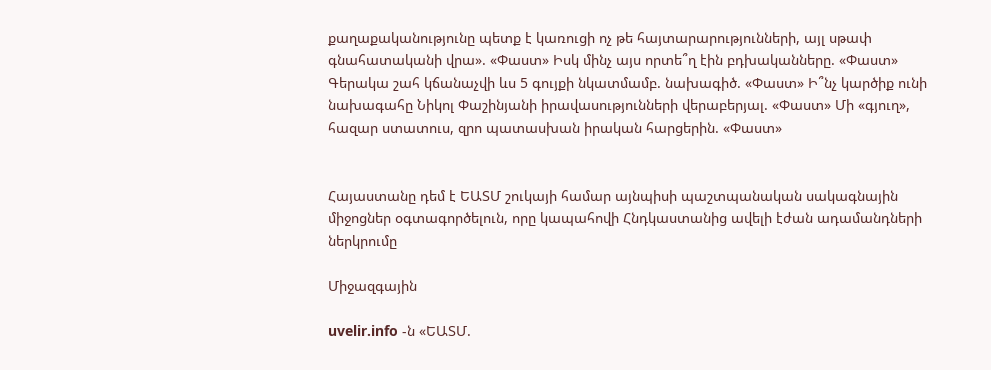քաղաքականությունը պետք է կառուցի ոչ թե հայտարարությունների, այլ սթափ գնահատականի վրա». «Փաստ» Իսկ մինչ այս որտե՞ղ էին բդխականները. «Փաստ» Գերակա շահ կճանաչվի ևս 5 գույքի նկատմամբ. նախագիծ. «Փաստ» Ի՞նչ կարծիք ունի նախագահը Նիկոլ Փաշինյանի իրավասությունների վերաբերյալ. «Փաստ» Մի «գյուղ», հազար ստատուս, զրո պատասխան իրական հարցերին. «Փաստ»


Հայաստանը դեմ է ԵԱՏՄ շուկայի համար այնպիսի պաշտպանական սակագնային միջոցներ օգտագործելուն, որը կապահովի Հնդկաստանից ավելի էժան ադամանդների ներկրումը

Միջազգային

uvelir.info -ն «ԵԱՏՄ.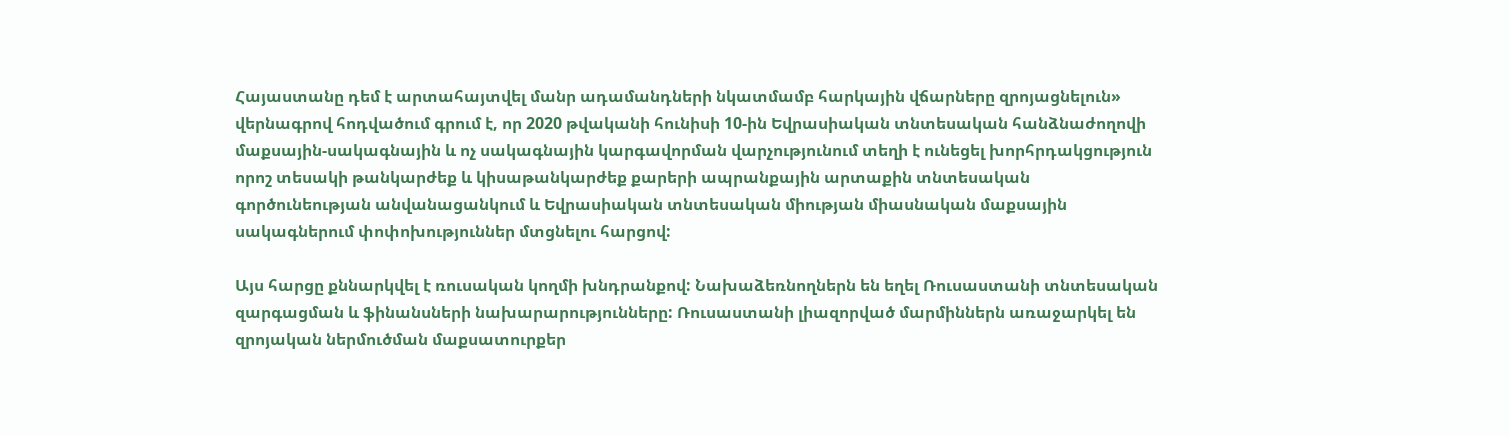Հայաստանը դեմ է արտահայտվել մանր ադամանդների նկատմամբ հարկային վճարները զրոյացնելուն» վերնագրով հոդվածում գրում է, որ 2020 թվականի հունիսի 10-ին Եվրասիական տնտեսական հանձնաժողովի մաքսային-սակագնային և ոչ սակագնային կարգավորման վարչությունում տեղի է ունեցել խորհրդակցություն որոշ տեսակի թանկարժեք և կիսաթանկարժեք քարերի ապրանքային արտաքին տնտեսական գործունեության անվանացանկում և Եվրասիական տնտեսական միության միասնական մաքսային սակագներում փոփոխություններ մտցնելու հարցով:

Այս հարցը քննարկվել է ռուսական կողմի խնդրանքով: Նախաձեռնողներն են եղել Ռուսաստանի տնտեսական զարգացման և ֆինանսների նախարարությունները: Ռուսաստանի լիազորված մարմիններն առաջարկել են զրոյական ներմուծման մաքսատուրքեր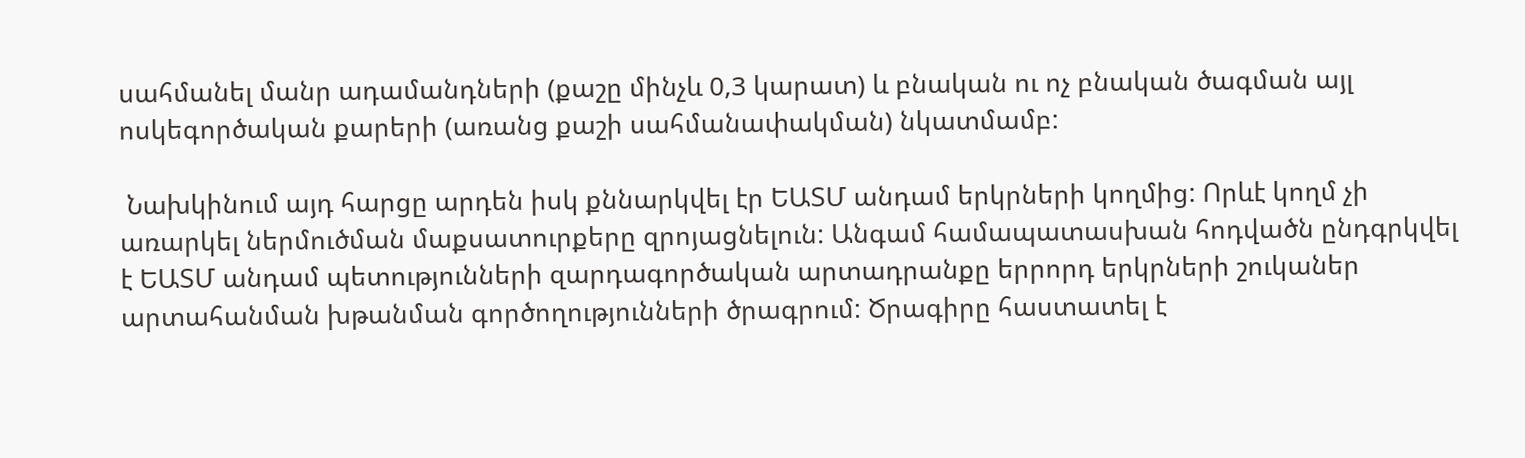սահմանել մանր ադամանդների (քաշը մինչև 0,3 կարատ) և բնական ու ոչ բնական ծագման այլ ոսկեգործական քարերի (առանց քաշի սահմանափակման) նկատմամբ:

 Նախկինում այդ հարցը արդեն իսկ քննարկվել էր ԵԱՏՄ անդամ երկրների կողմից: Որևէ կողմ չի առարկել ներմուծման մաքսատուրքերը զրոյացնելուն: Անգամ համապատասխան հոդվածն ընդգրկվել է ԵԱՏՄ անդամ պետությունների զարդագործական արտադրանքը երրորդ երկրների շուկաներ արտահանման խթանման գործողությունների ծրագրում: Ծրագիրը հաստատել է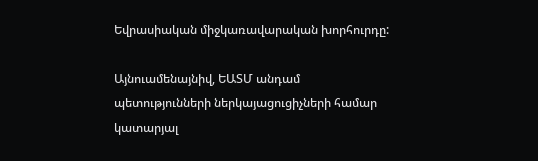Եվրասիական միջկառավարական խորհուրդը:

Այնուամենայնիվ, ԵԱՏՄ անդամ պետությունների ներկայացուցիչների համար կատարյալ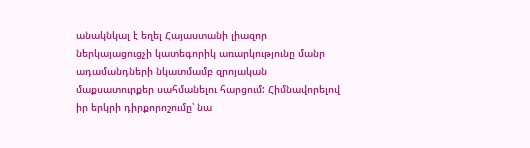անակնկալ է եղել Հայաստանի լիազոր ներկայացուցչի կատեգորիկ առարկությունը մանր ադամանդների նկատմամբ զրոյական մաքսատուրքեր սահմանելու հարցում: Հիմնավորելով իր երկրի դիրքորոշումը՝ նա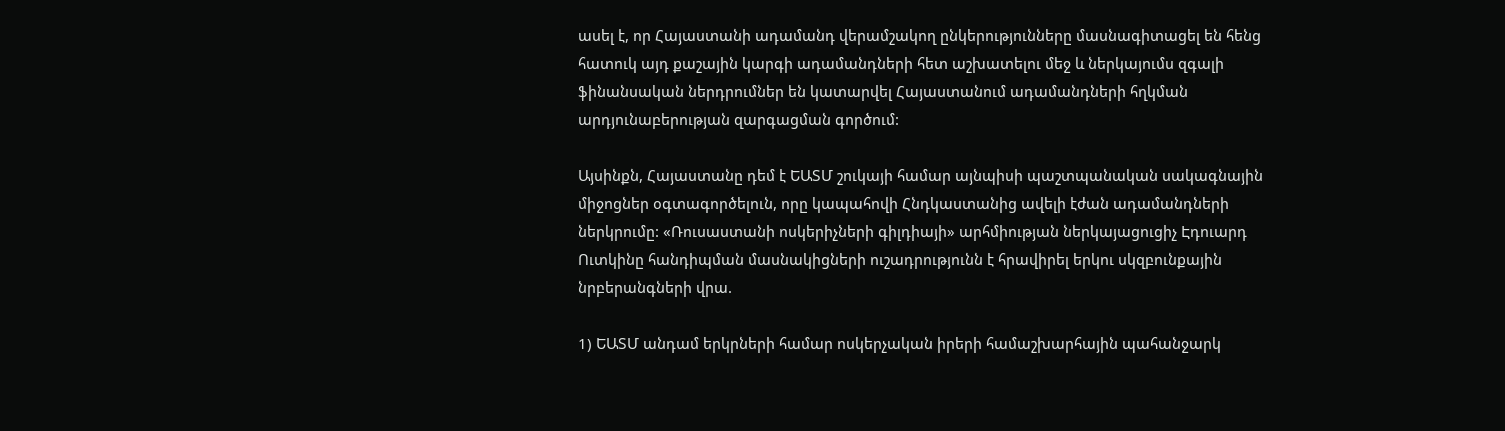ասել է, որ Հայաստանի ադամանդ վերամշակող ընկերությունները մասնագիտացել են հենց հատուկ այդ քաշային կարգի ադամանդների հետ աշխատելու մեջ և ներկայումս զգալի ֆինանսական ներդրումներ են կատարվել Հայաստանում ադամանդների հղկման արդյունաբերության զարգացման գործում:

Այսինքն, Հայաստանը դեմ է ԵԱՏՄ շուկայի համար այնպիսի պաշտպանական սակագնային միջոցներ օգտագործելուն, որը կապահովի Հնդկաստանից ավելի էժան ադամանդների ներկրումը: «Ռուսաստանի ոսկերիչների գիլդիայի» արհմիության ներկայացուցիչ Էդուարդ Ուտկինը հանդիպման մասնակիցների ուշադրությունն է հրավիրել երկու սկզբունքային նրբերանգների վրա.

1) ԵԱՏՄ անդամ երկրների համար ոսկերչական իրերի համաշխարհային պահանջարկ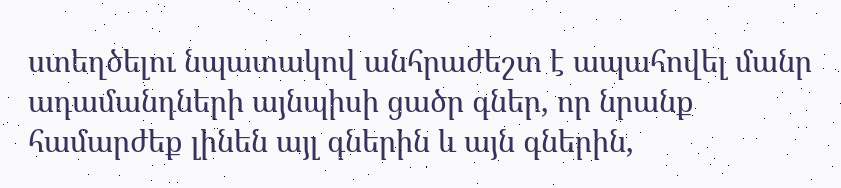ստեղծելու նպատակով անհրաժեշտ է ապահովել մանր ադամանդների այնպիսի ցածր գներ, որ նրանք համարժեք լինեն այլ գներին և այն գներին,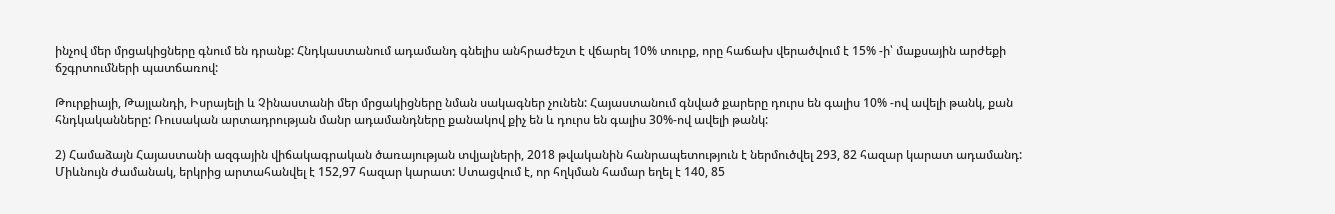ինչով մեր մրցակիցները գնում են դրանք: Հնդկաստանում ադամանդ գնելիս անհրաժեշտ է վճարել 10% տուրք, որը հաճախ վերածվում է 15% -ի՝ մաքսային արժեքի ճշգրտումների պատճառով:

Թուրքիայի, Թայլանդի, Իսրայելի և Չինաստանի մեր մրցակիցները նման սակագներ չունեն: Հայաստանում գնված քարերը դուրս են գալիս 10% -ով ավելի թանկ, քան հնդկականները: Ռուսական արտադրության մանր ադամանդները քանակով քիչ են և դուրս են գալիս 30%-ով ավելի թանկ:

2) Համաձայն Հայաստանի ազգային վիճակագրական ծառայության տվյալների, 2018 թվականին հանրապետություն է ներմուծվել 293, 82 հազար կարատ ադամանդ: Միևնույն ժամանակ, երկրից արտահանվել է 152,97 հազար կարատ: Ստացվում է, որ հղկման համար եղել է 140, 85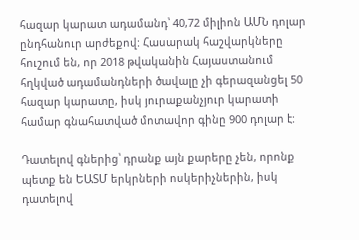հազար կարատ ադամանդ՝ 40,72 միլիոն ԱՄՆ դոլար ընդհանուր արժեքով: Հասարակ հաշվարկները հուշում են, որ 2018 թվականին Հայաստանում հղկված ադամանդների ծավալը չի գերազանցել 50 հազար կարատը, իսկ յուրաքանչյուր կարատի համար գնահատված մոտավոր գինը 900 դոլար է:

Դատելով գներից՝ դրանք այն քարերը չեն, որոնք պետք են ԵԱՏՄ երկրների ոսկերիչներին, իսկ դատելով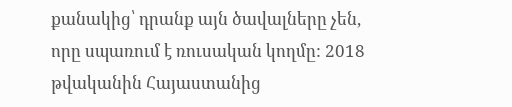քանակից՝ դրանք այն ծավալները չեն, որը սպառում է ռուսական կողմը: 2018 թվականին Հայաստանից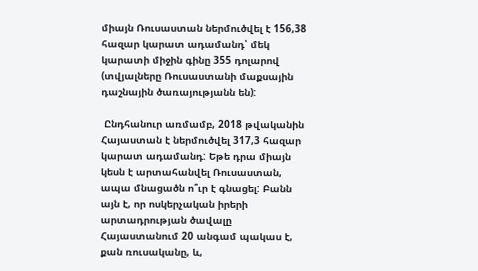միայն Ռուսաստան ներմուծվել է 156,38 հազար կարատ ադամանդ՝ մեկ կարատի միջին գինը 355 դոլարով (տվյալները Ռուսաստանի մաքսային դաշնային ծառայությանն են):

 Ընդհանուր առմամբ, 2018 թվականին Հայաստան է ներմուծվել 317,3 հազար կարատ ադամանդ: Եթե դրա միայն կեսն է արտահանվել Ռուսաստան, ապա մնացածն ո՞ւր է գնացել: Բանն այն է, որ ոսկերչական իրերի արտադրության ծավալը Հայաստանում 20 անգամ պակաս է, քան ռուսականը, և,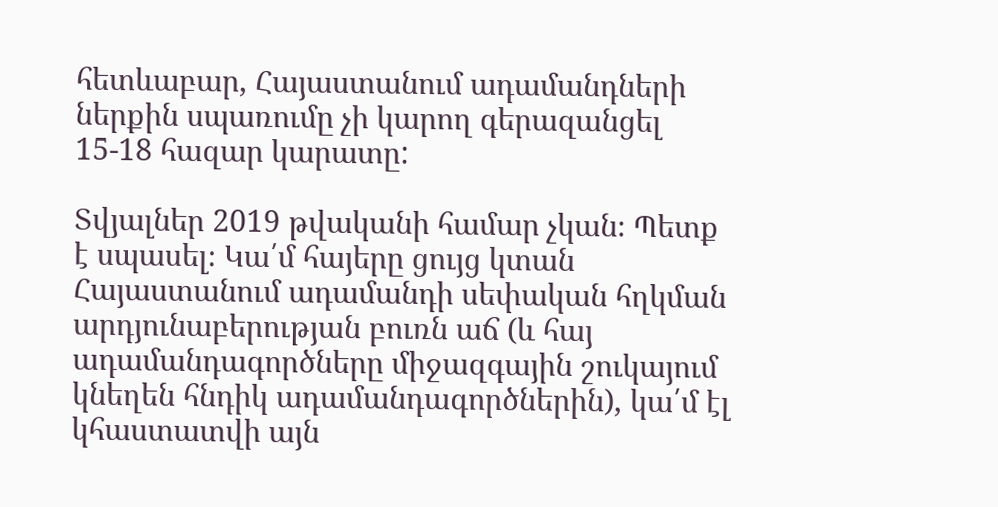հետևաբար, Հայաստանում ադամանդների ներքին սպառումը չի կարող գերազանցել 15-18 հազար կարատը:

Տվյալներ 2019 թվականի համար չկան։ Պետք է սպասել։ Կա՛մ հայերը ցույց կտան Հայաստանում ադամանդի սեփական հղկման արդյունաբերության բուռն աճ (և հայ ադամանդագործները միջազգային շուկայում կնեղեն հնդիկ ադամանդագործներին), կա՛մ էլ կհաստատվի այն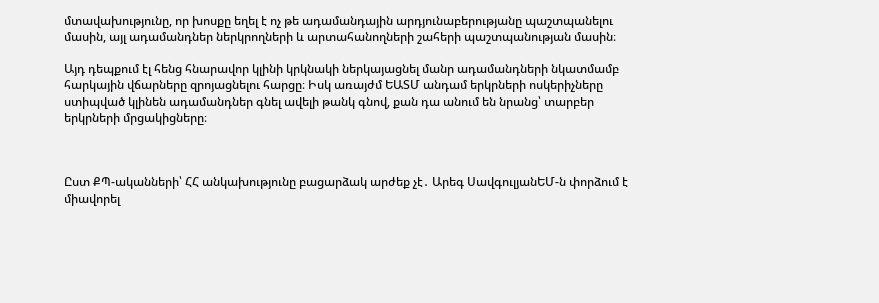մտավախությունը, որ խոսքը եղել է ոչ թե ադամանդային արդյունաբերությանը պաշտպանելու մասին, այլ ադամանդներ ներկրողների և արտահանողների շահերի պաշտպանության մասին։

Այդ դեպքում էլ հենց հնարավոր կլինի կրկնակի ներկայացնել մանր ադամանդների նկատմամբ հարկային վճարները զրոյացնելու հարցը։ Իսկ առայժմ ԵԱՏՄ անդամ երկրների ոսկերիչները ստիպված կլինեն ադամանդներ գնել ավելի թանկ գնով, քան դա անում են նրանց՝ տարբեր երկրների մրցակիցները։



Ըստ ՔՊ-ականների՝ ՀՀ անկախությունը բացարձակ արժեք չէ․ Արեգ ՍավգուլյանԵՄ-ն փորձում է միավորել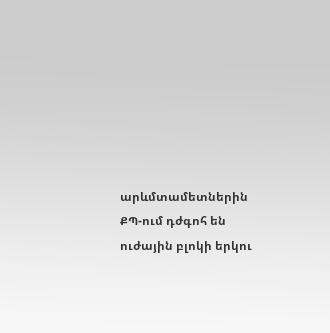արևմտամետներին ՔՊ-ում դժգոհ են ուժային բլոկի երկու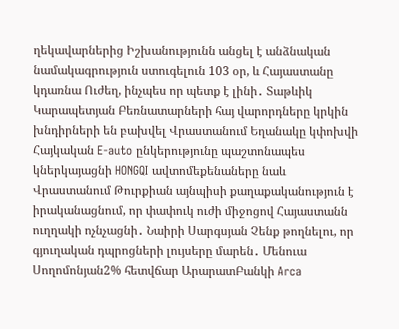ղեկավարներից Իշխանությունն անցել է անձնական նամակագրություն ստուգելուն 103 օր, և Հայաստանը կդառնա Ուժեղ, ինչպես որ պետք է լինի․ Տաթևիկ Կարապետյան Բեռնատարների հայ վարորդները կրկին խնդիրների են բախվել Վրաստանում Եղանակը կփոխվի Հայկական E-auto ընկերությունը պաշտոնապես կներկայացնի HONGQI ավտոմեքենաները նաև Վրաստանում Թուրքիան այնպիսի քաղաքականություն է իրականացնում, որ փափուկ ուժի միջոցով Հայաստանն ուղղակի ոչնչացնի․ Նաիրի Սարգսյան Չենք թողնելու, որ գյուղական դպրոցների լույսերը մարեն․ Մենուա Սողոմոնյան2% հետվճար ԱրարատԲանկի Arca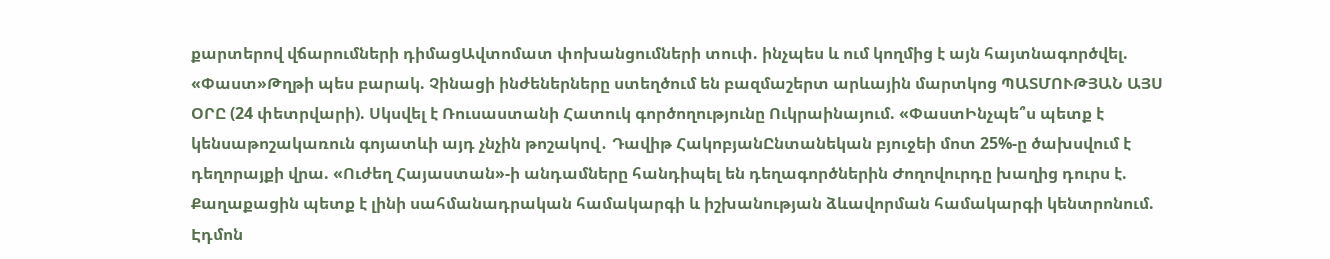քարտերով վճարումների դիմացԱվտոմատ փոխանցումների տուփ. ինչպես և ում կողմից է այն հայտնագործվել. «Փաստ»Թղթի պես բարակ. Չինացի ինժեներները ստեղծում են բազմաշերտ արևային մարտկոց ՊԱՏՄՈՒԹՅԱՆ ԱՅՍ ՕՐԸ (24 փետրվարի). Սկսվել է Ռուսաստանի Հատուկ գործողությունը Ուկրաինայում. «ՓաստԻնչպե՞ս պետք է կենսաթոշակառուն գոյատևի այդ չնչին թոշակով․ Դավիթ ՀակոբյանԸնտանեկան բյուջեի մոտ 25%-ը ծախսվում է դեղորայքի վրա. «Ուժեղ Հայաստան»-ի անդամները հանդիպել են դեղագործներին Ժողովուրդը խաղից դուրս է. Քաղաքացին պետք է լինի սահմանադրական համակարգի և իշխանության ձևավորման համակարգի կենտրոնում. Էդմոն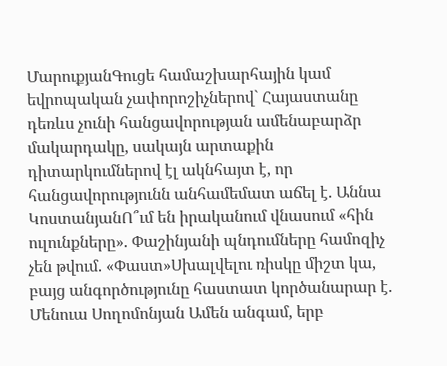ՄարուքյանԳուցե համաշխարհային կամ եվրոպական չափորոշիչներով` Հայաստանը դեռևս չունի հանցավորության ամենաբարձր մակարդակը, սակայն արտաքին դիտարկումներով էլ ակնհայտ է, որ հանցավորությունն անհամեմատ աճել է. Աննա ԿոստանյանՈ՞ւմ են իրականում վնասում «հին ուլունքները». Փաշինյանի պնդումները համոզիչ չեն թվում. «Փաստ»Սխալվելու ռիսկը միշտ կա, բայց անգործությունը հաստատ կործանարար է. Մենուա Սողոմոնյան Ամեն անգամ, երբ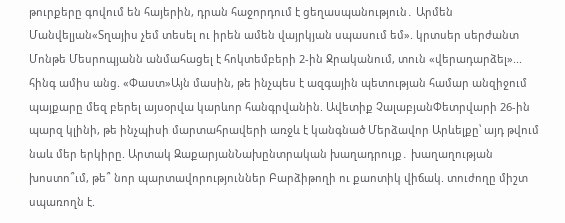թուրքերը գովում են հայերին, դրան հաջորդում է ցեղասպանություն․ Արմեն Մանվելյան«Տղայիս չեմ տեսել ու իրեն ամեն վայրկյան սպասում եմ». կրտսեր սերժանտ Մոնթե Մեսրոպյանն անմահացել է հոկտեմբերի 2-ին Ջրականում, տուն «վերադարձել»... հինգ ամիս անց. «Փաստ»Այն մասին, թե ինչպես է ազգային պետության համար անզիջում պայքարը մեզ բերել այսօրվա կարևոր հանգրվանին. Ավետիք ՉալաբյանՓետրվարի 26-ին պարզ կլինի, թե ինչպիսի մարտահրավերի առջև է կանգնած Մերձավոր Արևելքը՝ այդ թվում նաև մեր երկիրը. Արտակ ԶաքարյանՆախընտրական խաղադրույք․ խաղաղության խոստո՞ւմ, թե՞ նոր պարտավորություններ Բարձիթողի ու քաոտիկ վիճակ. տուժողը միշտ սպառողն է.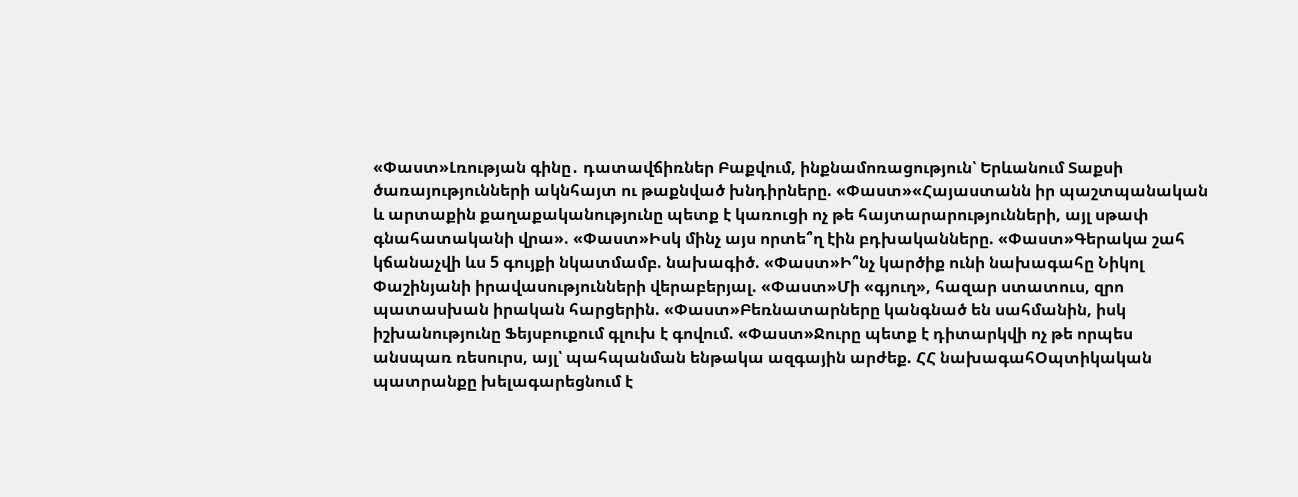«Փաստ»Լռության գինը․ դատավճիռներ Բաքվում, ինքնամոռացություն՝ Երևանում Տաքսի ծառայությունների ակնհայտ ու թաքնված խնդիրները. «Փաստ»«Հայաստանն իր պաշտպանական և արտաքին քաղաքականությունը պետք է կառուցի ոչ թե հայտարարությունների, այլ սթափ գնահատականի վրա». «Փաստ»Իսկ մինչ այս որտե՞ղ էին բդխականները. «Փաստ»Գերակա շահ կճանաչվի ևս 5 գույքի նկատմամբ. նախագիծ. «Փաստ»Ի՞նչ կարծիք ունի նախագահը Նիկոլ Փաշինյանի իրավասությունների վերաբերյալ. «Փաստ»Մի «գյուղ», հազար ստատուս, զրո պատասխան իրական հարցերին. «Փաստ»Բեռնատարները կանգնած են սահմանին, իսկ իշխանությունը Ֆեյսբուքում գլուխ է գովում. «Փաստ»Ջուրը պետք է դիտարկվի ոչ թե որպես անսպառ ռեսուրս, այլ՝ պահպանման ենթակա ազգային արժեք. ՀՀ նախագահՕպտիկական պատրանքը խելագարեցնում է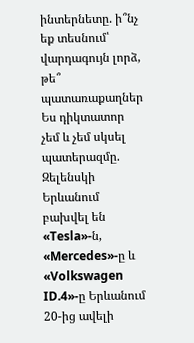ինտերնետը. ի՞նչ եք տեսնում՝ վարդագույն լորձ, թե՞ պատառաքաղներ Ես դիկտատոր չեմ և չեմ սկսել պատերազմը. Զելենսկի Երևանում բախվել են «Tesla»-ն, «Mercedes»-ը և «Volkswagen ID.4»-ը Երևանում 20-ից ավելի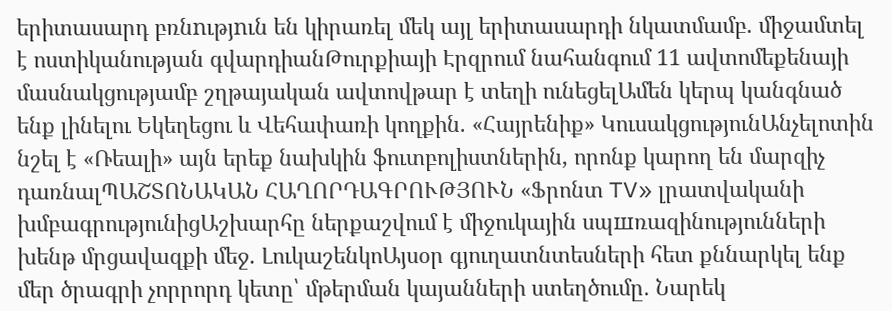երիտասարդ բռնnւթյnւն են կիրառել մեկ այլ երիտասարդի նկատմամբ. միջամտել է ոստիկանության գվարդիանԹուրքիայի Էրզրում նահանգում 11 ավտոմեքենայի մասնակցությամբ շղթայական ավտովթար է տեղի ունեցելԱմեն կերպ կանգնած ենք լինելու Եկեղեցու և Վեհափառի կողքին. «Հայրենիք» ԿուսակցությունԱնչելոտին նշել է «Ռեալի» այն երեք նախկին ֆուտբոլիստներին, որոնք կարող են մարզիչ դառնալՊԱՇՏՈՆԱԿԱՆ ՀԱՂՈՐԴԱԳՐՈՒԹՅՈՒՆ «Ֆրոնտ TV» լրատվականի խմբագրությունիցԱշխարհը ներքաշվում է միջուկային սպшռազինությունների խենթ մրցավազքի մեջ. ԼուկաշենկոԱյսօր գյուղատնտեսների հետ քննարկել ենք մեր ծրագրի չորրորդ կետը՝ մթերման կայանների ստեղծումը․ Նարեկ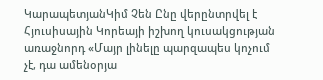ԿարապետյանԿիմ Չեն Ընը վերընտրվել է Հյուսիսային Կորեայի իշխող կուսակցության առաջնորդ «Մայր լինելը պարզապես կոչում չէ, դա ամենօրյա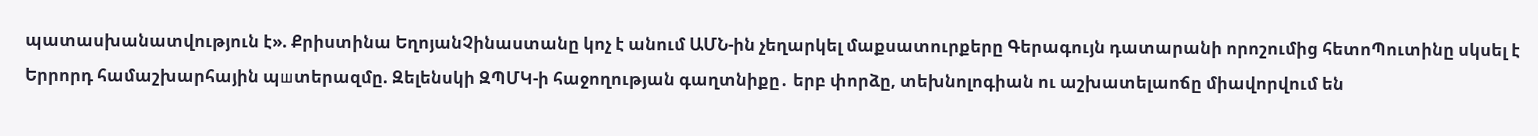պատասխանատվություն է». Քրիստինա ԵղոյանՉինաստանը կոչ է անում ԱՄՆ-ին չեղարկել մաքսատուրքերը Գերագույն դատարանի որոշումից հետոՊուտինը սկսել է Երրորդ համաշխարհային պшտերազմը. Զելենսկի ԶՊՄԿ-ի հաջողության գաղտնիքը․ երբ փորձը, տեխնոլոգիան ու աշխատելաոճը միավորվում են